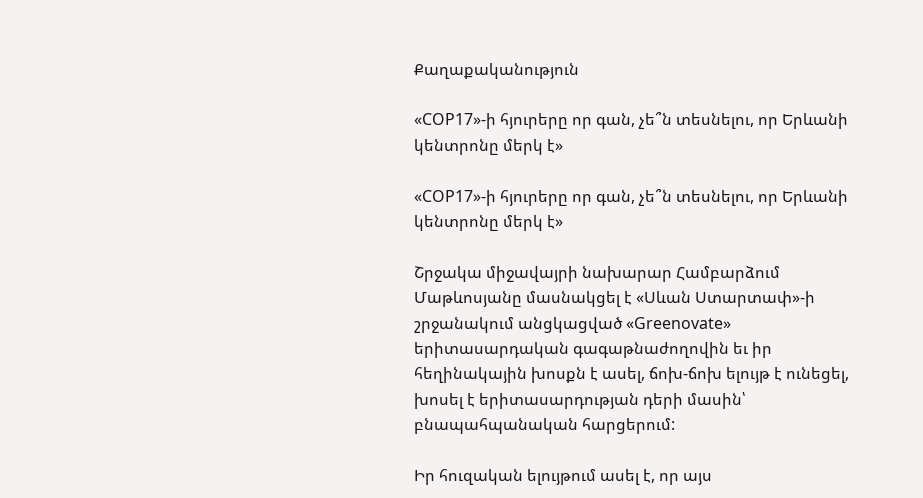Քաղաքականություն

«COP17»-ի հյուրերը որ գան, չե՞ն տեսնելու, որ Երևանի կենտրոնը մերկ է»

«COP17»-ի հյուրերը որ գան, չե՞ն տեսնելու, որ Երևանի կենտրոնը մերկ է»

Շրջակա միջավայրի նախարար Համբարձում Մաթևոսյանը մասնակցել է «Սևան Ստարտափ»-ի շրջանակում անցկացված «Greenovate» երիտասարդական գագաթնաժողովին եւ իր հեղինակային խոսքն է ասել, ճոխ-ճոխ ելույթ է ունեցել, խոսել է երիտասարդության դերի մասին՝ բնապահպանական հարցերում:

Իր հուզական ելույթում ասել է, որ այս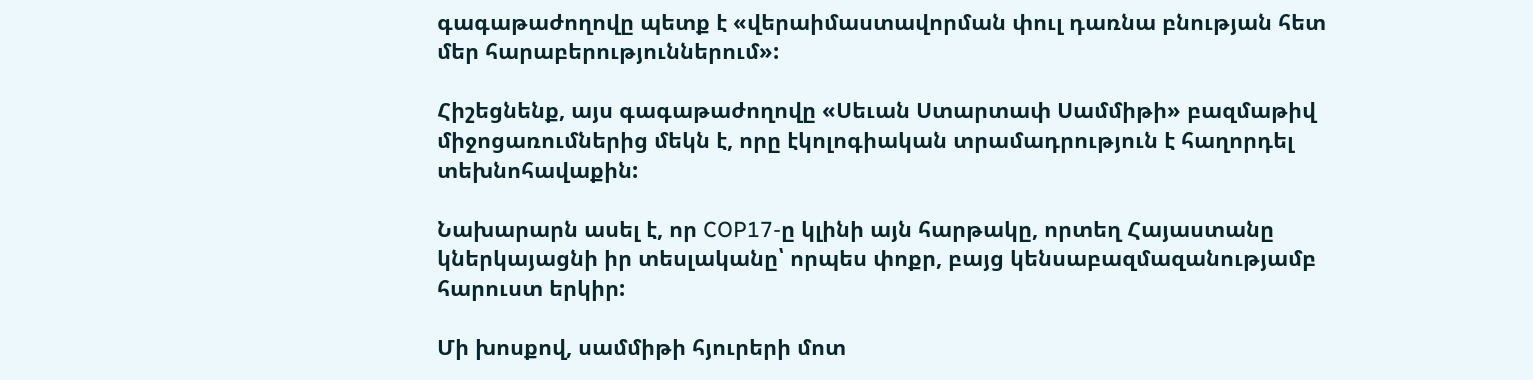գագաթաժողովը պետք է «վերաիմաստավորման փուլ դառնա բնության հետ մեր հարաբերություններում»:

Հիշեցնենք, այս գագաթաժողովը «Սեւան Ստարտափ Սամմիթի» բազմաթիվ միջոցառումներից մեկն է, որը էկոլոգիական տրամադրություն է հաղորդել տեխնոհավաքին:

Նախարարն ասել է, որ COP17-ը կլինի այն հարթակը, որտեղ Հայաստանը կներկայացնի իր տեսլականը՝ որպես փոքր, բայց կենսաբազմազանությամբ հարուստ երկիր:

Մի խոսքով, սամմիթի հյուրերի մոտ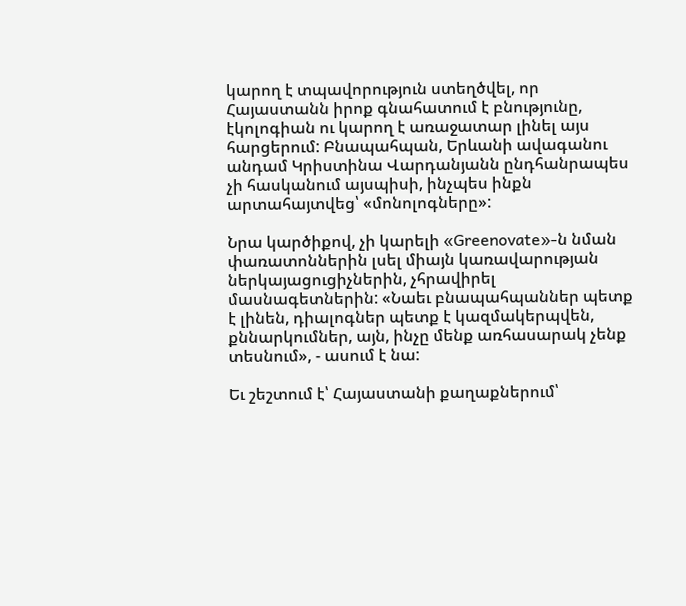կարող է տպավորություն ստեղծվել, որ Հայաստանն իրոք գնահատում է բնությունը, էկոլոգիան ու կարող է առաջատար լինել այս հարցերում: Բնապահպան, Երևանի ավագանու անդամ Կրիստինա Վարդանյանն ընդհանրապես չի հասկանում այսպիսի, ինչպես ինքն արտահայտվեց՝ «մոնոլոգները»:

Նրա կարծիքով, չի կարելի «Greenovate»-ն նման փառատոններին լսել միայն կառավարության ներկայացուցիչներին, չհրավիրել մասնագետներին: «Նաեւ բնապահպաններ պետք է լինեն, դիալոգներ պետք է կազմակերպվեն, քննարկումներ, այն, ինչը մենք առհասարակ չենք տեսնում», - ասում է նա:

Եւ շեշտում է՝ Հայաստանի քաղաքներում՝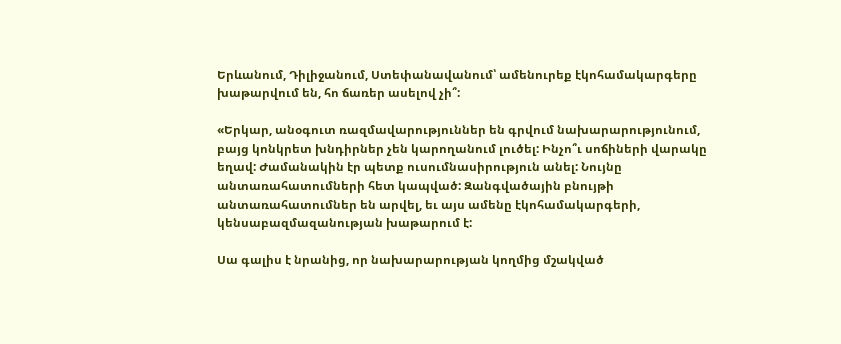Երևանում, Դիլիջանում, Ստեփանավանում՝ ամենուրեք էկոհամակարգերը խաթարվում են, հո ճառեր ասելով չի՞:

«Երկար, անօգուտ ռազմավարություններ են գրվում նախարարությունում, բայց կոնկրետ խնդիրներ չեն կարողանում լուծել: Ինչո՞ւ սոճիների վարակը եղավ: Ժամանակին էր պետք ուսումնասիրություն անել: Նույնը անտառահատումների հետ կապված: Զանգվածային բնույթի անտառահատումներ են արվել, եւ այս ամենը էկոհամակարգերի, կենսաբազմազանության խաթարում է:

Սա գալիս է նրանից, որ նախարարության կողմից մշակված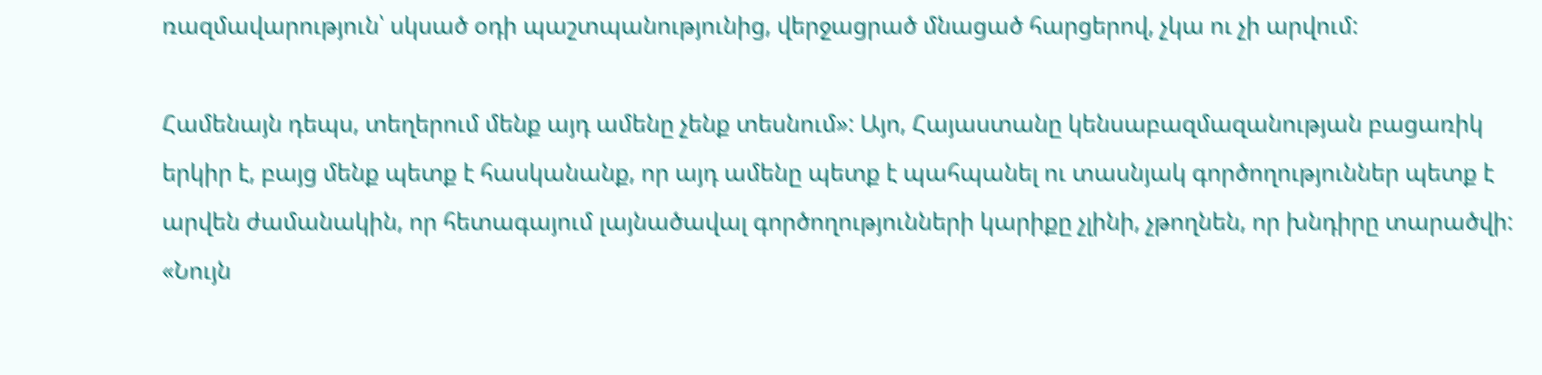ռազմավարություն՝ սկսած օդի պաշտպանությունից, վերջացրած մնացած հարցերով, չկա ու չի արվում:

Համենայն դեպս, տեղերում մենք այդ ամենը չենք տեսնում»: Այո, Հայաստանը կենսաբազմազանության բացառիկ երկիր է, բայց մենք պետք է հասկանանք, որ այդ ամենը պետք է պահպանել ու տասնյակ գործողություններ պետք է արվեն ժամանակին, որ հետագայում լայնածավալ գործողությունների կարիքը չլինի, չթողնեն, որ խնդիրը տարածվի: «Նույն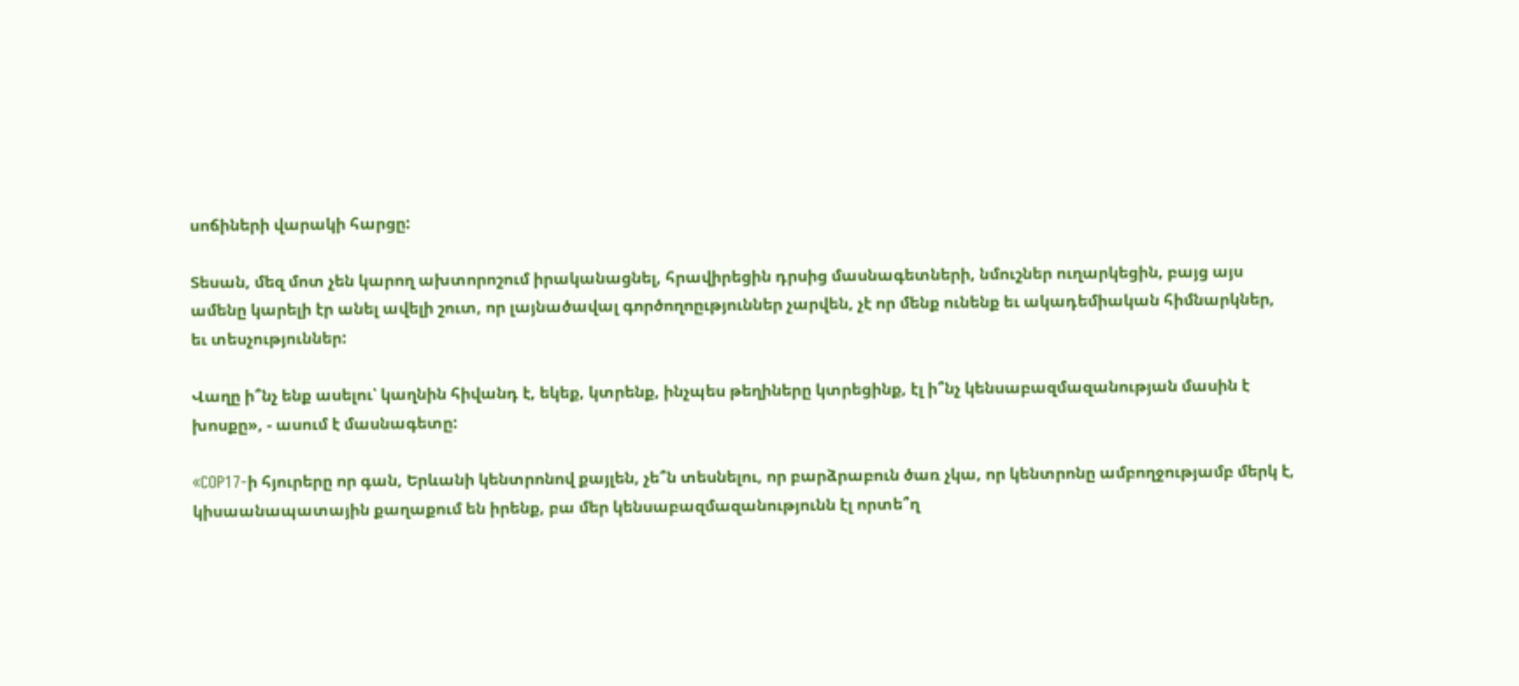սոճիների վարակի հարցը:

Տեսան, մեզ մոտ չեն կարող ախտորոշում իրականացնել, հրավիրեցին դրսից մասնագետների, նմուշներ ուղարկեցին, բայց այս ամենը կարելի էր անել ավելի շուտ, որ լայնածավալ գործողոըւթյուններ չարվեն, չէ որ մենք ունենք եւ ակադեմիական հիմնարկներ, եւ տեսչություններ:

Վաղը ի՞նչ ենք ասելու՝ կաղնին հիվանդ է, եկեք, կտրենք, ինչպես թեղիները կտրեցինք, էլ ի՞նչ կենսաբազմազանության մասին է խոսքը», - ասում է մասնագետը:

«COP17-ի հյուրերը որ գան, Երևանի կենտրոնով քայլեն, չե՞ն տեսնելու, որ բարձրաբուն ծառ չկա, որ կենտրոնը ամբողջությամբ մերկ է, կիսաանապատային քաղաքում են իրենք, բա մեր կենսաբազմազանությունն էլ որտե՞ղ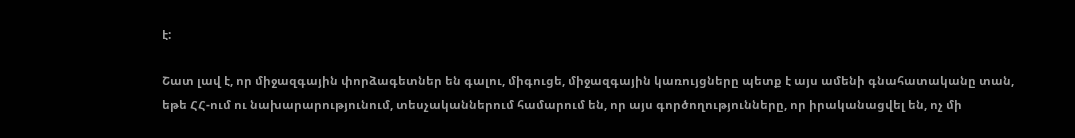է:

Շատ լավ է, որ միջազգային փորձագետներ են գալու, միգուցե, միջազգային կառույցները պետք է այս ամենի գնահատականը տան, եթե ՀՀ-ում ու նախարարությունում, տեսչականներում համարում են, որ այս գործողությունները, որ իրականացվել են, ոչ մի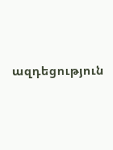ազդեցություն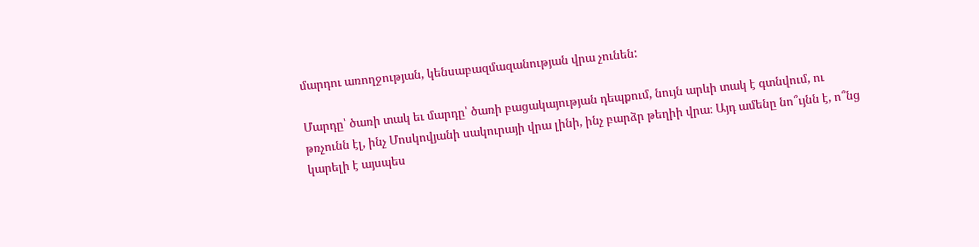մարդու առողջության, կենսաբազմազանության վրա չունեն:

Մարդը՝ ծառի տակ եւ մարդը՝ ծառի բացակայության դեպքում, նույն արևի տակ է գտնվում, ու թռչունն էլ, ինչ Մոսկովյանի սակուրայի վրա լինի, ինչ բարձր թեղիի վրա։ Այդ ամենը նո՞ւյնն է, ո՞նց կարելի է այսպես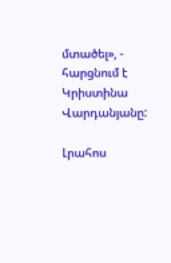մտածել», - հարցնում է Կրիստինա Վարդանյանը:

Լրահոս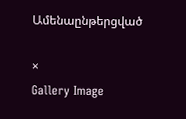Ամենաընթերցված

×
Gallery Image